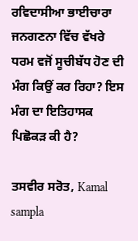ਰਵਿਦਾਸੀਆ ਭਾਈਚਾਰਾ ਜਨਗਣਨਾ ਵਿੱਚ ਵੱਖਰੇ ਧਰਮ ਵਜੋਂ ਸੂਚੀਬੱਧ ਹੋਣ ਦੀ ਮੰਗ ਕਿਉਂ ਕਰ ਰਿਹਾ? ਇਸ ਮੰਗ ਦਾ ਇਤਿਹਾਸਕ ਪਿਛੋਕੜ ਕੀ ਹੈ?

ਤਸਵੀਰ ਸਰੋਤ, Kamal sampla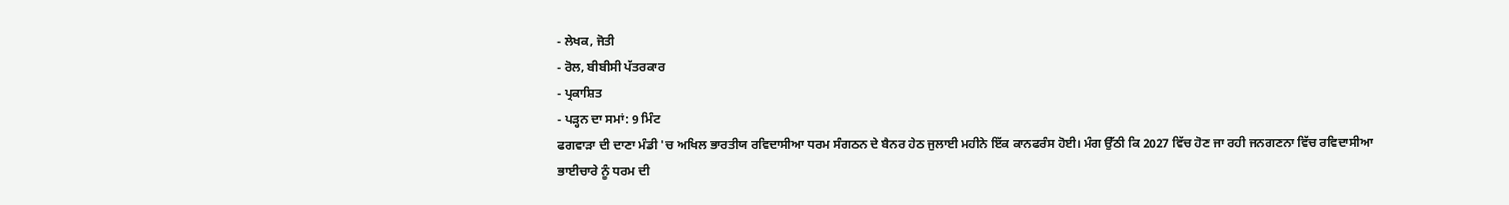- ਲੇਖਕ, ਜੋਤੀ
- ਰੋਲ, ਬੀਬੀਸੀ ਪੱਤਰਕਾਰ
- ਪ੍ਰਕਾਸ਼ਿਤ
- ਪੜ੍ਹਨ ਦਾ ਸਮਾਂ: 9 ਮਿੰਟ
ਫਗਵਾੜਾ ਦੀ ਦਾਣਾ ਮੰਡੀ 'ਚ ਅਖਿਲ ਭਾਰਤੀਯ ਰਵਿਦਾਸੀਆ ਧਰਮ ਸੰਗਠਨ ਦੇ ਬੈਨਰ ਹੇਠ ਜੁਲਾਈ ਮਹੀਨੇ ਇੱਕ ਕਾਨਫਰੰਸ ਹੋਈ। ਮੰਗ ਉੱਠੀ ਕਿ 2027 ਵਿੱਚ ਹੋਣ ਜਾ ਰਹੀ ਜਨਗਣਨਾ ਵਿੱਚ ਰਵਿਦਾਸੀਆ ਭਾਈਚਾਰੇ ਨੂੰ ਧਰਮ ਦੀ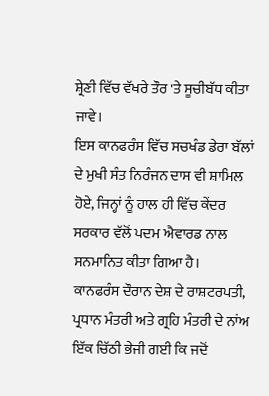ਸ਼੍ਰੇਣੀ ਵਿੱਚ ਵੱਖਰੇ ਤੌਰ 'ਤੇ ਸੂਚੀਬੱਧ ਕੀਤਾ ਜਾਵੇ।
ਇਸ ਕਾਨਫਰੰਸ ਵਿੱਚ ਸਚਖੰਡ ਡੇਰਾ ਬੱਲਾਂ ਦੇ ਮੁਖੀ ਸੰਤ ਨਿਰੰਜਨ ਦਾਸ ਵੀ ਸ਼ਾਮਿਲ ਹੋਏ, ਜਿਨ੍ਹਾਂ ਨੂੰ ਹਾਲ ਹੀ ਵਿੱਚ ਕੇਂਦਰ ਸਰਕਾਰ ਵੱਲੋਂ ਪਦਮ ਐਵਾਰਡ ਨਾਲ ਸਨਮਾਨਿਤ ਕੀਤਾ ਗਿਆ ਹੈ।
ਕਾਨਫਰੰਸ ਦੌਰਾਨ ਦੇਸ਼ ਦੇ ਰਾਸ਼ਟਰਪਤੀ, ਪ੍ਰਧਾਨ ਮੰਤਰੀ ਅਤੇ ਗ੍ਰਹਿ ਮੰਤਰੀ ਦੇ ਨਾਂਅ ਇੱਕ ਚਿੱਠੀ ਭੇਜੀ ਗਈ ਕਿ ਜਦੋਂ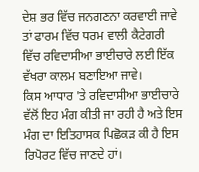ਦੇਸ਼ ਭਰ ਵਿੱਚ ਜਨਗਣਨਾ ਕਰਵਾਈ ਜਾਵੇ ਤਾਂ ਫਾਰਮ ਵਿੱਚ ਧਰਮ ਵਾਲੀ ਕੈਟੇਗਰੀ ਵਿੱਚ ਰਵਿਦਾਸੀਆ ਭਾਈਚਾਰੇ ਲਈ ਇੱਕ ਵੱਖਰਾ ਕਾਲਮ ਬਣਾਇਆ ਜਾਵੇ।
ਕਿਸ ਆਧਾਰ 'ਤੇ ਰਵਿਦਾਸੀਆ ਭਾਈਚਾਰੇ ਵੱਲੋਂ ਇਹ ਮੰਗ ਕੀਤੀ ਜਾ ਰਹੀ ਹੈ ਅਤੇ ਇਸ ਮੰਗ ਦਾ ਇਤਿਹਾਸਕ ਪਿਛੋਕੜ ਕੀ ਹੈ ਇਸ ਰਿਪੋਰਟ ਵਿੱਚ ਜਾਣਦੇ ਹਾਂ।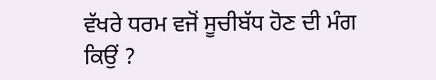ਵੱਖਰੇ ਧਰਮ ਵਜੋਂ ਸੂਚੀਬੱਧ ਹੋਣ ਦੀ ਮੰਗ ਕਿਉਂ ?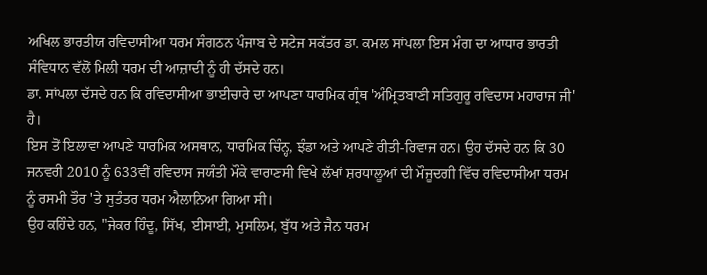ਅਖਿਲ ਭਾਰਤੀਯ ਰਵਿਦਾਸੀਆ ਧਰਮ ਸੰਗਠਨ ਪੰਜਾਬ ਦੇ ਸਟੇਜ ਸਕੱਤਰ ਡਾ. ਕਮਲ ਸਾਂਪਲਾ ਇਸ ਮੰਗ ਦਾ ਆਧਾਰ ਭਾਰਤੀ ਸੰਵਿਧਾਨ ਵੱਲੋਂ ਮਿਲੀ ਧਰਮ ਦੀ ਆਜ਼ਾਦੀ ਨੂੰ ਹੀ ਦੱਸਦੇ ਹਨ।
ਡਾ. ਸਾਂਪਲਾ ਦੱਸਦੇ ਹਨ ਕਿ ਰਵਿਦਾਸੀਆ ਭਾਈਚਾਰੇ ਦਾ ਆਪਣਾ ਧਾਰਮਿਕ ਗ੍ਰੰਥ 'ਅੰਮ੍ਰਿਤਬਾਣੀ ਸਤਿਗੁਰੂ ਰਵਿਦਾਸ ਮਹਾਰਾਜ ਜੀ' ਹੈ।
ਇਸ ਤੋਂ ਇਲਾਵਾ ਆਪਣੇ ਧਾਰਮਿਕ ਅਸਥਾਨ, ਧਾਰਮਿਕ ਚਿੰਨ੍ਹ, ਝੰਡਾ ਅਤੇ ਆਪਣੇ ਰੀਤੀ-ਰਿਵਾਜ ਹਨ। ਉਹ ਦੱਸਦੇ ਹਨ ਕਿ 30 ਜਨਵਰੀ 2010 ਨੂੰ 633ਵੀਂ ਰਵਿਦਾਸ ਜਯੰਤੀ ਮੌਕੇ ਵਾਰਾਣਸੀ ਵਿਖੇ ਲੱਖਾਂ ਸ਼ਰਧਾਲੂਆਂ ਦੀ ਮੌਜੂਦਗੀ ਵਿੱਚ ਰਵਿਦਾਸੀਆ ਧਰਮ ਨੂੰ ਰਸਮੀ ਤੌਰ 'ਤੇ ਸੁਤੰਤਰ ਧਰਮ ਐਲਾਨਿਆ ਗਿਆ ਸੀ।
ਉਹ ਕਹਿੰਦੇ ਹਨ, "ਜੇਕਰ ਹਿੰਦੂ, ਸਿੱਖ, ਈਸਾਈ, ਮੁਸਲਿਮ, ਬੁੱਧ ਅਤੇ ਜੈਨ ਧਰਮ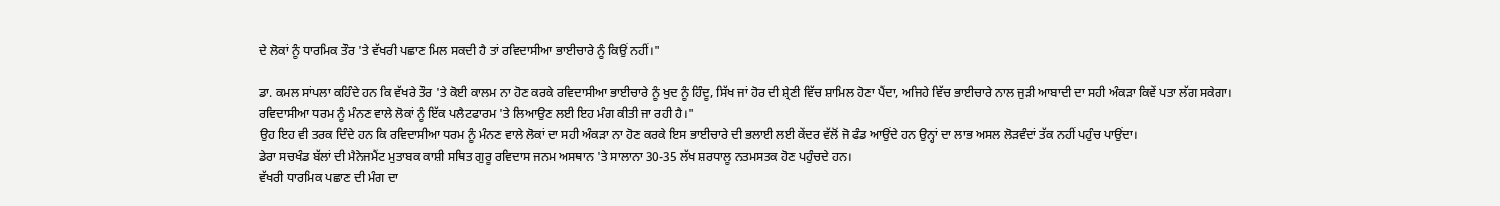ਦੇ ਲੋਕਾਂ ਨੂੰ ਧਾਰਮਿਕ ਤੌਰ 'ਤੇ ਵੱਖਰੀ ਪਛਾਣ ਮਿਲ ਸਕਦੀ ਹੈ ਤਾਂ ਰਵਿਦਾਸੀਆ ਭਾਈਚਾਰੇ ਨੂੰ ਕਿਉਂ ਨਹੀਂ।"

ਡਾ. ਕਮਲ ਸਾਂਪਲਾ ਕਹਿੰਦੇ ਹਨ ਕਿ ਵੱਖਰੇ ਤੌਰ 'ਤੇ ਕੋਈ ਕਾਲਮ ਨਾ ਹੋਣ ਕਰਕੇ ਰਵਿਦਾਸੀਆ ਭਾਈਚਾਰੇ ਨੂੰ ਖੁਦ ਨੂੰ ਹਿੰਦੂ, ਸਿੱਖ ਜਾਂ ਹੋਰ ਦੀ ਸ਼੍ਰੇਣੀ ਵਿੱਚ ਸ਼ਾਮਿਲ ਹੋਣਾ ਪੈਂਦਾ, ਅਜਿਹੇ ਵਿੱਚ ਭਾਈਚਾਰੇ ਨਾਲ ਜੁੜੀ ਆਬਾਦੀ ਦਾ ਸਹੀ ਅੰਕੜਾ ਕਿਵੇਂ ਪਤਾ ਲੱਗ ਸਕੇਗਾ। ਰਵਿਦਾਸੀਆ ਧਰਮ ਨੂੰ ਮੰਨਣ ਵਾਲੇ ਲੋਕਾਂ ਨੂੰ ਇੱਕ ਪਲੈਟਫਾਰਮ 'ਤੇ ਲਿਆਉਣ ਲਈ ਇਹ ਮੰਗ ਕੀਤੀ ਜਾ ਰਹੀ ਹੈ।"
ਉਹ ਇਹ ਵੀ ਤਰਕ ਦਿੰਦੇ ਹਨ ਕਿ ਰਵਿਦਾਸੀਆ ਧਰਮ ਨੂੰ ਮੰਨਣ ਵਾਲੇ ਲੋਕਾਂ ਦਾ ਸਹੀ ਅੰਕੜਾ ਨਾ ਹੋਣ ਕਰਕੇ ਇਸ ਭਾਈਚਾਰੇ ਦੀ ਭਲਾਈ ਲਈ ਕੇਂਦਰ ਵੱਲੋਂ ਜੋ ਫੰਡ ਆਉਂਦੇ ਹਨ ਉਨ੍ਹਾਂ ਦਾ ਲਾਭ ਅਸਲ ਲੋੜਵੰਦਾਂ ਤੱਕ ਨਹੀਂ ਪਹੁੰਚ ਪਾਉਂਦਾ।
ਡੇਰਾ ਸਚਖੰਡ ਬੱਲਾਂ ਦੀ ਮੈਨੇਜਮੈਂਟ ਮੁਤਾਬਕ ਕਾਸ਼ੀ ਸਥਿਤ ਗੁਰੂ ਰਵਿਦਾਸ ਜਨਮ ਅਸਥਾਨ 'ਤੇ ਸਾਲਾਨਾ 30-35 ਲੱਖ ਸ਼ਰਧਾਲੂ ਨਤਮਸਤਕ ਹੋਣ ਪਹੁੰਚਦੇ ਹਨ।
ਵੱਖਰੀ ਧਾਰਮਿਕ ਪਛਾਣ ਦੀ ਮੰਗ ਦਾ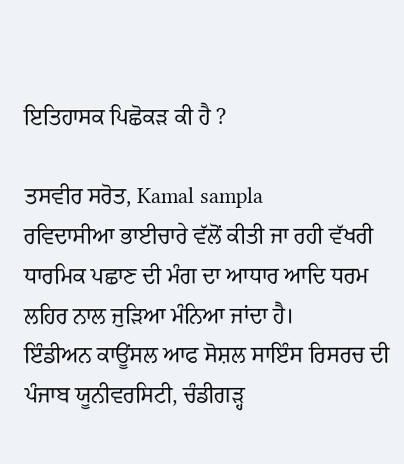ਇਤਿਹਾਸਕ ਪਿਛੋਕੜ ਕੀ ਹੈ ?

ਤਸਵੀਰ ਸਰੋਤ, Kamal sampla
ਰਵਿਦਾਸੀਆ ਭਾਈਚਾਰੇ ਵੱਲੋਂ ਕੀਤੀ ਜਾ ਰਹੀ ਵੱਖਰੀ ਧਾਰਮਿਕ ਪਛਾਣ ਦੀ ਮੰਗ ਦਾ ਆਧਾਰ ਆਦਿ ਧਰਮ ਲਹਿਰ ਨਾਲ ਜੁੜਿਆ ਮੰਨਿਆ ਜਾਂਦਾ ਹੈ।
ਇੰਡੀਅਨ ਕਾਊਂਸਲ ਆਫ ਸੋਸ਼ਲ ਸਾਇੰਸ ਰਿਸਰਚ ਦੀ ਪੰਜਾਬ ਯੂਨੀਵਰਸਿਟੀ, ਚੰਡੀਗੜ੍ਹ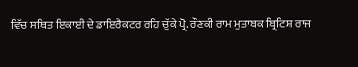ਵਿੱਚ ਸਥਿਤ ਇਕਾਈ ਦੇ ਡਾਇਰੈਕਟਰ ਰਹਿ ਚੁੱਕੇ ਪ੍ਰੋ. ਰੌਣਕੀ ਰਾਮ ਮੁਤਾਬਕ ਬ੍ਰਿਟਿਸ਼ ਰਾਜ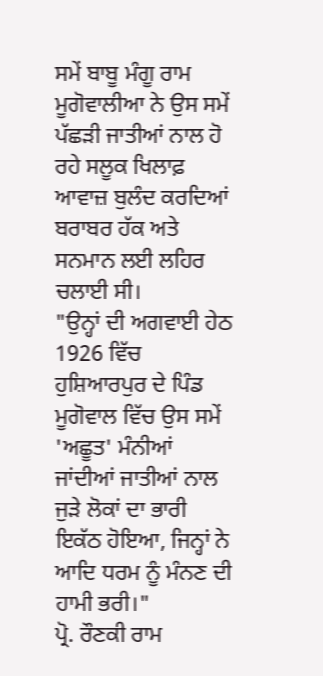ਸਮੇਂ ਬਾਬੂ ਮੰਗੂ ਰਾਮ ਮੂਗੋਵਾਲੀਆ ਨੇ ਉਸ ਸਮੇਂ ਪੱਛੜੀ ਜਾਤੀਆਂ ਨਾਲ ਹੋ ਰਹੇ ਸਲੂਕ ਖਿਲਾਫ਼ ਆਵਾਜ਼ ਬੁਲੰਦ ਕਰਦਿਆਂ ਬਰਾਬਰ ਹੱਕ ਅਤੇ ਸਨਮਾਨ ਲਈ ਲਹਿਰ ਚਲਾਈ ਸੀ।
"ਉਨ੍ਹਾਂ ਦੀ ਅਗਵਾਈ ਹੇਠ 1926 ਵਿੱਚ ਹੁਸ਼ਿਆਰਪੁਰ ਦੇ ਪਿੰਡ ਮੂਗੋਵਾਲ ਵਿੱਚ ਉਸ ਸਮੇਂ 'ਅਛੂਤ' ਮੰਨੀਆਂ ਜਾਂਦੀਆਂ ਜਾਤੀਆਂ ਨਾਲ ਜੁੜੇ ਲੋਕਾਂ ਦਾ ਭਾਰੀ ਇਕੱਠ ਹੋਇਆ, ਜਿਨ੍ਹਾਂ ਨੇ ਆਦਿ ਧਰਮ ਨੂੰ ਮੰਨਣ ਦੀ ਹਾਮੀ ਭਰੀ।"
ਪ੍ਰੋ. ਰੌਣਕੀ ਰਾਮ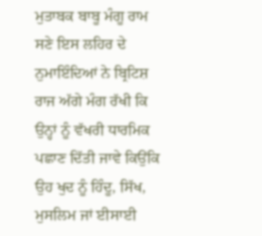ਮੁਤਾਬਕ ਬਾਬੂ ਮੰਗੂ ਰਾਮ ਸਣੇ ਇਸ ਲਹਿਰ ਦੇ ਨੁਮਾਇੰਦਿਆਂ ਨੇ ਬ੍ਰਿਟਿਸ਼ ਰਾਜ ਅੱਗੇ ਮੰਗ ਰੱਖੀ ਕਿ ਉਨ੍ਹਾਂ ਨੂੰ ਵੱਖਰੀ ਧਾਰਮਿਕ ਪਛਾਣ ਦਿੱਤੀ ਜਾਵੇ ਕਿਉਂਕਿ ਉਹ ਖੁਦ ਨੂੰ ਹਿੰਦੂ, ਸਿੱਖ, ਮੁਸਲਿਮ ਜਾਂ ਈਸਾਈ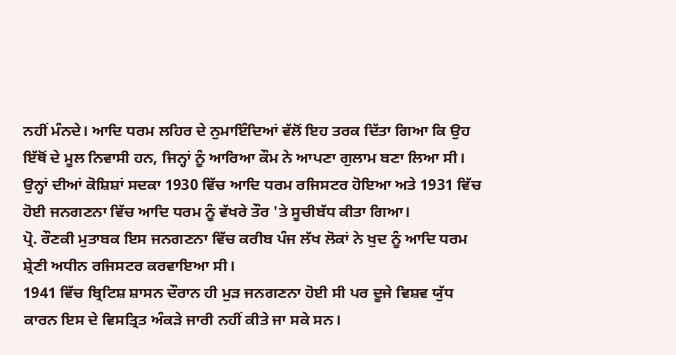ਨਹੀਂ ਮੰਨਦੇ। ਆਦਿ ਧਰਮ ਲਹਿਰ ਦੇ ਨੁਮਾਇੰਦਿਆਂ ਵੱਲੋਂ ਇਹ ਤਰਕ ਦਿੱਤਾ ਗਿਆ ਕਿ ਉਹ ਇੱਥੋਂ ਦੇ ਮੂਲ ਨਿਵਾਸੀ ਹਨ, ਜਿਨ੍ਹਾਂ ਨੂੰ ਆਰਿਆ ਕੌਮ ਨੇ ਆਪਣਾ ਗੁਲਾਮ ਬਣਾ ਲਿਆ ਸੀ।
ਉਨ੍ਹਾਂ ਦੀਆਂ ਕੋਸ਼ਿਸ਼ਾਂ ਸਦਕਾ 1930 ਵਿੱਚ ਆਦਿ ਧਰਮ ਰਜਿਸਟਰ ਹੋਇਆ ਅਤੇ 1931 ਵਿੱਚ ਹੋਈ ਜਨਗਣਨਾ ਵਿੱਚ ਆਦਿ ਧਰਮ ਨੂੰ ਵੱਖਰੇ ਤੌਰ 'ਤੇ ਸੂਚੀਬੱਧ ਕੀਤਾ ਗਿਆ।
ਪ੍ਰੋ. ਰੌਣਕੀ ਮੁਤਾਬਕ ਇਸ ਜਨਗਣਨਾ ਵਿੱਚ ਕਰੀਬ ਪੰਜ ਲੱਖ ਲੋਕਾਂ ਨੇ ਖੁਦ ਨੂੰ ਆਦਿ ਧਰਮ ਸ਼੍ਰੇਣੀ ਅਧੀਨ ਰਜਿਸਟਰ ਕਰਵਾਇਆ ਸੀ।
1941 ਵਿੱਚ ਬ੍ਰਿਟਿਸ਼ ਸ਼ਾਸਨ ਦੌਰਾਨ ਹੀ ਮੁੜ ਜਨਗਣਨਾ ਹੋਈ ਸੀ ਪਰ ਦੂਜੇ ਵਿਸ਼ਵ ਯੁੱਧ ਕਾਰਨ ਇਸ ਦੇ ਵਿਸਤ੍ਰਿਤ ਅੰਕੜੇ ਜਾਰੀ ਨਹੀਂ ਕੀਤੇ ਜਾ ਸਕੇ ਸਨ।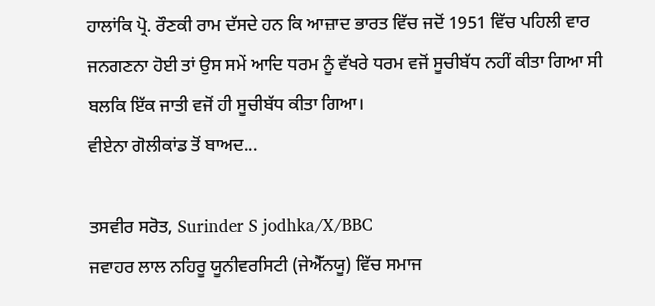ਹਾਲਾਂਕਿ ਪ੍ਰੋ. ਰੌਣਕੀ ਰਾਮ ਦੱਸਦੇ ਹਨ ਕਿ ਆਜ਼ਾਦ ਭਾਰਤ ਵਿੱਚ ਜਦੋਂ 1951 ਵਿੱਚ ਪਹਿਲੀ ਵਾਰ ਜਨਗਣਨਾ ਹੋਈ ਤਾਂ ਉਸ ਸਮੇਂ ਆਦਿ ਧਰਮ ਨੂੰ ਵੱਖਰੇ ਧਰਮ ਵਜੋਂ ਸੂਚੀਬੱਧ ਨਹੀਂ ਕੀਤਾ ਗਿਆ ਸੀ ਬਲਕਿ ਇੱਕ ਜਾਤੀ ਵਜੋਂ ਹੀ ਸੂਚੀਬੱਧ ਕੀਤਾ ਗਿਆ।
ਵੀਏਨਾ ਗੋਲੀਕਾਂਡ ਤੋਂ ਬਾਅਦ...

ਤਸਵੀਰ ਸਰੋਤ, Surinder S jodhka/X/BBC
ਜਵਾਹਰ ਲਾਲ ਨਹਿਰੂ ਯੂਨੀਵਰਸਿਟੀ (ਜੇਐੱਨਯੂ) ਵਿੱਚ ਸਮਾਜ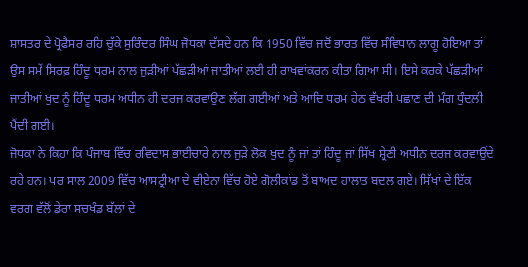ਸ਼ਾਸਤਰ ਦੇ ਪ੍ਰੋਫੈਸਰ ਰਹਿ ਚੁੱਕੇ ਸੁਰਿੰਦਰ ਸਿੰਘ ਜੋਧਕਾ ਦੱਸਦੇ ਹਨ ਕਿ 1950 ਵਿੱਚ ਜਦੋਂ ਭਾਰਤ ਵਿੱਚ ਸੰਵਿਧਾਨ ਲਾਗੂ ਹੋਇਆ ਤਾਂ ਉਸ ਸਮੇਂ ਸਿਰਫ਼ ਹਿੰਦੂ ਧਰਮ ਨਾਲ ਜੁੜੀਆਂ ਪੱਛੜੀਆਂ ਜਾਤੀਆਂ ਲਈ ਹੀ ਰਾਖਵਾਂਕਰਨ ਕੀਤਾ ਗਿਆ ਸੀ। ਇਸੇ ਕਰਕੇ ਪੱਛੜੀਆਂ ਜਾਤੀਆਂ ਖੁਦ ਨੂੰ ਹਿੰਦੂ ਧਰਮ ਅਧੀਨ ਹੀ ਦਰਜ ਕਰਵਾਉਣ ਲੱਗ ਗਈਆਂ ਅਤੇ ਆਦਿ ਧਰਮ ਹੇਠ ਵੱਖਰੀ ਪਛਾਣ ਦੀ ਮੰਗ ਧੁੰਦਲੀ ਪੈਂਦੀ ਗਈ।
ਜੋਧਕਾ ਨੇ ਕਿਹਾ ਕਿ ਪੰਜਾਬ ਵਿੱਚ ਰਵਿਦਾਸ ਭਾਈਚਾਰੇ ਨਾਲ ਜੁੜੇ ਲੋਕ ਖੁਦ ਨੂੰ ਜਾਂ ਤਾਂ ਹਿੰਦੂ ਜਾਂ ਸਿੱਖ ਸ਼੍ਰੇਣੀ ਅਧੀਨ ਦਰਜ ਕਰਵਾਉਂਦੇ ਰਹੇ ਹਨ। ਪਰ ਸਾਲ 2009 ਵਿੱਚ ਆਸਟ੍ਰੀਆ ਦੇ ਵੀਏਨਾ ਵਿੱਚ ਹੋਏ ਗੋਲੀਕਾਂਡ ਤੋਂ ਬਾਅਦ ਹਾਲਾਤ ਬਦਲ ਗਏ। ਸਿੱਖਾਂ ਦੇ ਇੱਕ ਵਰਗ ਵੱਲੋਂ ਡੇਰਾ ਸਚਖੰਡ ਬੱਲਾਂ ਦੇ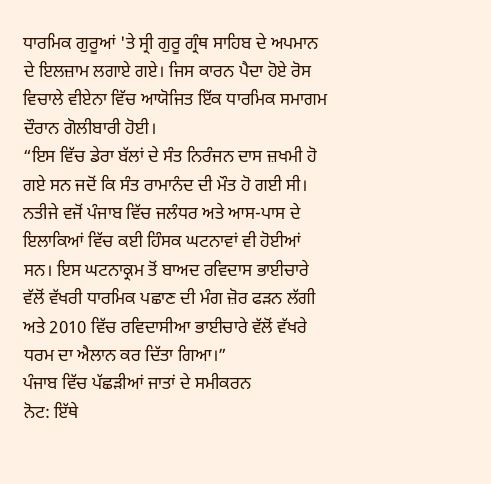ਧਾਰਮਿਕ ਗੁਰੂਆਂ 'ਤੇ ਸ੍ਰੀ ਗੁਰੂ ਗ੍ਰੰਥ ਸਾਹਿਬ ਦੇ ਅਪਮਾਨ ਦੇ ਇਲਜ਼ਾਮ ਲਗਾਏ ਗਏ। ਜਿਸ ਕਾਰਨ ਪੈਦਾ ਹੋਏ ਰੋਸ ਵਿਚਾਲੇ ਵੀਏਨਾ ਵਿੱਚ ਆਯੋਜਿਤ ਇੱਕ ਧਾਰਮਿਕ ਸਮਾਗਮ ਦੌਰਾਨ ਗੋਲੀਬਾਰੀ ਹੋਈ।
“ਇਸ ਵਿੱਚ ਡੇਰਾ ਬੱਲਾਂ ਦੇ ਸੰਤ ਨਿਰੰਜਨ ਦਾਸ ਜ਼ਖਮੀ ਹੋ ਗਏ ਸਨ ਜਦੋਂ ਕਿ ਸੰਤ ਰਾਮਾਨੰਦ ਦੀ ਮੌਤ ਹੋ ਗਈ ਸੀ। ਨਤੀਜੇ ਵਜੋਂ ਪੰਜਾਬ ਵਿੱਚ ਜਲੰਧਰ ਅਤੇ ਆਸ-ਪਾਸ ਦੇ ਇਲਾਕਿਆਂ ਵਿੱਚ ਕਈ ਹਿੰਸਕ ਘਟਨਾਵਾਂ ਵੀ ਹੋਈਆਂ ਸਨ। ਇਸ ਘਟਨਾਕ੍ਰਮ ਤੋਂ ਬਾਅਦ ਰਵਿਦਾਸ ਭਾਈਚਾਰੇ ਵੱਲੋਂ ਵੱਖਰੀ ਧਾਰਮਿਕ ਪਛਾਣ ਦੀ ਮੰਗ ਜ਼ੋਰ ਫੜਨ ਲੱਗੀ ਅਤੇ 2010 ਵਿੱਚ ਰਵਿਦਾਸੀਆ ਭਾਈਚਾਰੇ ਵੱਲੋਂ ਵੱਖਰੇ ਧਰਮ ਦਾ ਐਲਾਨ ਕਰ ਦਿੱਤਾ ਗਿਆ।”
ਪੰਜਾਬ ਵਿੱਚ ਪੱਛੜੀਆਂ ਜਾਤਾਂ ਦੇ ਸਮੀਕਰਨ
ਨੋਟ: ਇੱਥੇ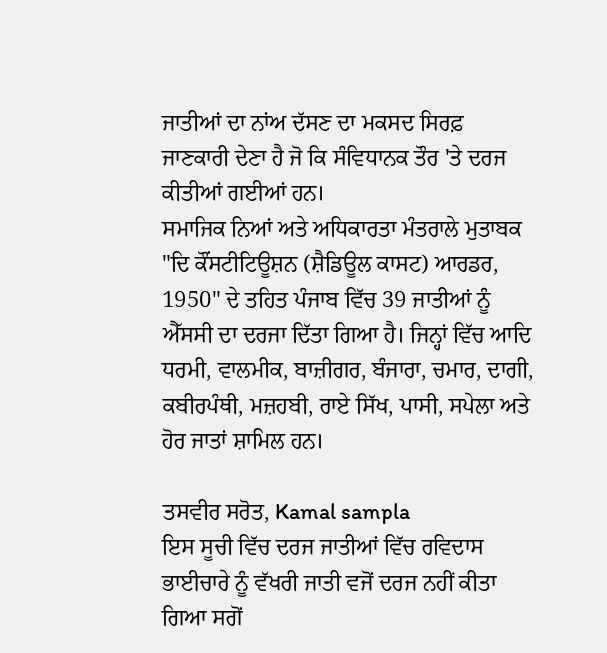ਜਾਤੀਆਂ ਦਾ ਨਾਂਅ ਦੱਸਣ ਦਾ ਮਕਸਦ ਸਿਰਫ਼ ਜਾਣਕਾਰੀ ਦੇਣਾ ਹੈ ਜੋ ਕਿ ਸੰਵਿਧਾਨਕ ਤੌਰ 'ਤੇ ਦਰਜ ਕੀਤੀਆਂ ਗਈਆਂ ਹਨ।
ਸਮਾਜਿਕ ਨਿਆਂ ਅਤੇ ਅਧਿਕਾਰਤਾ ਮੰਤਰਾਲੇ ਮੁਤਾਬਕ "ਦਿ ਕੌਂਸਟੀਟਿਊਸ਼ਨ (ਸ਼ੈਡਿਊਲ ਕਾਸਟ) ਆਰਡਰ, 1950" ਦੇ ਤਹਿਤ ਪੰਜਾਬ ਵਿੱਚ 39 ਜਾਤੀਆਂ ਨੂੰ ਐੱਸਸੀ ਦਾ ਦਰਜਾ ਦਿੱਤਾ ਗਿਆ ਹੈ। ਜਿਨ੍ਹਾਂ ਵਿੱਚ ਆਦਿ ਧਰਮੀ, ਵਾਲਮੀਕ, ਬਾਜ਼ੀਗਰ, ਬੰਜਾਰਾ, ਚਮਾਰ, ਦਾਗੀ, ਕਬੀਰਪੰਥੀ, ਮਜ਼ਹਬੀ, ਰਾਏ ਸਿੱਖ, ਪਾਸੀ, ਸਪੇਲਾ ਅਤੇ ਹੋਰ ਜਾਤਾਂ ਸ਼ਾਮਿਲ ਹਨ।

ਤਸਵੀਰ ਸਰੋਤ, Kamal sampla
ਇਸ ਸੂਚੀ ਵਿੱਚ ਦਰਜ ਜਾਤੀਆਂ ਵਿੱਚ ਰਵਿਦਾਸ ਭਾਈਚਾਰੇ ਨੂੰ ਵੱਖਰੀ ਜਾਤੀ ਵਜੋਂ ਦਰਜ ਨਹੀਂ ਕੀਤਾ ਗਿਆ ਸਗੋਂ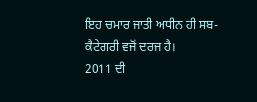ਇਹ ਚਮਾਰ ਜਾਤੀ ਅਧੀਨ ਹੀ ਸਬ-ਕੈਟੇਗਰੀ ਵਜੋਂ ਦਰਜ ਹੈ।
2011 ਦੀ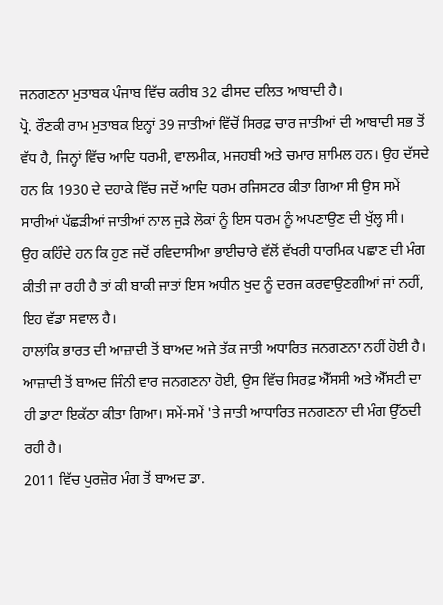ਜਨਗਣਨਾ ਮੁਤਾਬਕ ਪੰਜਾਬ ਵਿੱਚ ਕਰੀਬ 32 ਫੀਸਦ ਦਲਿਤ ਆਬਾਦੀ ਹੈ।
ਪ੍ਰੋ. ਰੌਣਕੀ ਰਾਮ ਮੁਤਾਬਕ ਇਨ੍ਹਾਂ 39 ਜਾਤੀਆਂ ਵਿੱਚੋਂ ਸਿਰਫ਼ ਚਾਰ ਜਾਤੀਆਂ ਦੀ ਆਬਾਦੀ ਸਭ ਤੋਂ ਵੱਧ ਹੈ, ਜਿਨ੍ਹਾਂ ਵਿੱਚ ਆਦਿ ਧਰਮੀ, ਵਾਲਮੀਕ, ਮਜਹਬੀ ਅਤੇ ਚਮਾਰ ਸ਼ਾਮਿਲ ਹਨ। ਉਹ ਦੱਸਦੇ ਹਨ ਕਿ 1930 ਦੇ ਦਹਾਕੇ ਵਿੱਚ ਜਦੋਂ ਆਦਿ ਧਰਮ ਰਜਿਸਟਰ ਕੀਤਾ ਗਿਆ ਸੀ ਉਸ ਸਮੇਂ ਸਾਰੀਆਂ ਪੱਛੜੀਆਂ ਜਾਤੀਆਂ ਨਾਲ ਜੁੜੇ ਲੋਕਾਂ ਨੂੰ ਇਸ ਧਰਮ ਨੂੰ ਅਪਣਾਉਣ ਦੀ ਖੁੱਲ੍ਹ ਸੀ।
ਉਹ ਕਹਿੰਦੇ ਹਨ ਕਿ ਹੁਣ ਜਦੋਂ ਰਵਿਦਾਸੀਆ ਭਾਈਚਾਰੇ ਵੱਲੋਂ ਵੱਖਰੀ ਧਾਰਮਿਕ ਪਛਾਣ ਦੀ ਮੰਗ ਕੀਤੀ ਜਾ ਰਹੀ ਹੈ ਤਾਂ ਕੀ ਬਾਕੀ ਜਾਤਾਂ ਇਸ ਅਧੀਨ ਖੁਦ ਨੂੰ ਦਰਜ ਕਰਵਾਉਣਗੀਆਂ ਜਾਂ ਨਹੀਂ, ਇਹ ਵੱਡਾ ਸਵਾਲ ਹੈ।
ਹਾਲਾਂਕਿ ਭਾਰਤ ਦੀ ਆਜ਼ਾਦੀ ਤੋਂ ਬਾਅਦ ਅਜੇ ਤੱਕ ਜਾਤੀ ਅਧਾਰਿਤ ਜਨਗਣਨਾ ਨਹੀਂ ਹੋਈ ਹੈ। ਆਜ਼ਾਦੀ ਤੋਂ ਬਾਅਦ ਜਿੰਨੀ ਵਾਰ ਜਨਗਣਨਾ ਹੋਈ, ਉਸ ਵਿੱਚ ਸਿਰਫ਼ ਐੱਸਸੀ ਅਤੇ ਐੱਸਟੀ ਦਾ ਹੀ ਡਾਟਾ ਇਕੱਠਾ ਕੀਤਾ ਗਿਆ। ਸਮੇਂ-ਸਮੇਂ 'ਤੇ ਜਾਤੀ ਆਧਾਰਿਤ ਜਨਗਣਨਾ ਦੀ ਮੰਗ ਉੱਠਦੀ ਰਹੀ ਹੈ।
2011 ਵਿੱਚ ਪੁਰਜ਼ੋਰ ਮੰਗ ਤੋਂ ਬਾਅਦ ਡਾ.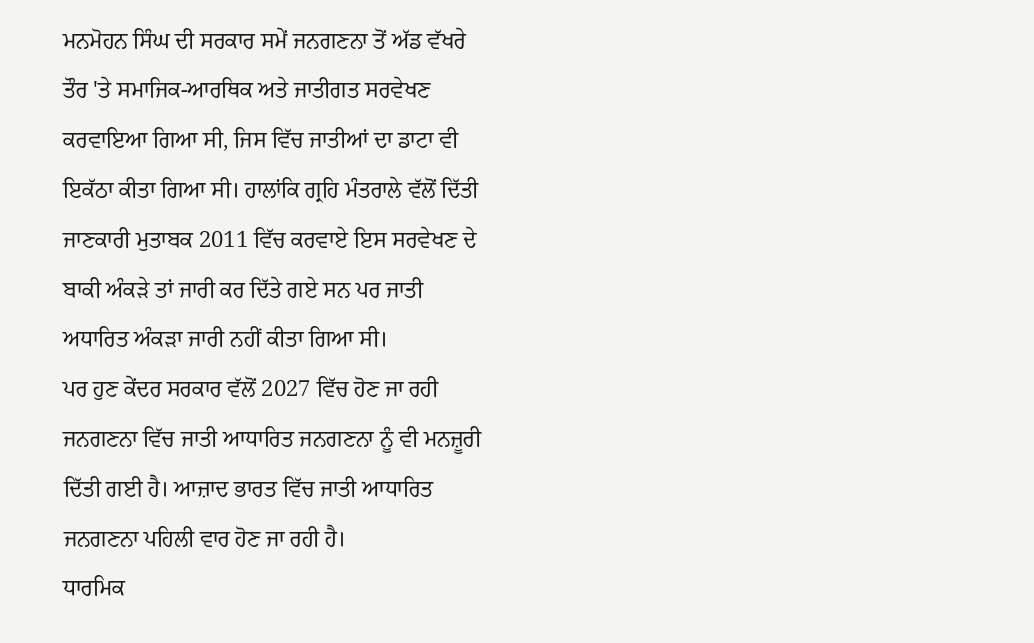ਮਨਮੋਹਨ ਸਿੰਘ ਦੀ ਸਰਕਾਰ ਸਮੇਂ ਜਨਗਣਨਾ ਤੋਂ ਅੱਡ ਵੱਖਰੇ ਤੌਰ 'ਤੇ ਸਮਾਜਿਕ-ਆਰਥਿਕ ਅਤੇ ਜਾਤੀਗਤ ਸਰਵੇਖਣ ਕਰਵਾਇਆ ਗਿਆ ਸੀ, ਜਿਸ ਵਿੱਚ ਜਾਤੀਆਂ ਦਾ ਡਾਟਾ ਵੀ ਇਕੱਠਾ ਕੀਤਾ ਗਿਆ ਸੀ। ਹਾਲਾਂਕਿ ਗ੍ਰਹਿ ਮੰਤਰਾਲੇ ਵੱਲੋਂ ਦਿੱਤੀ ਜਾਣਕਾਰੀ ਮੁਤਾਬਕ 2011 ਵਿੱਚ ਕਰਵਾਏ ਇਸ ਸਰਵੇਖਣ ਦੇ ਬਾਕੀ ਅੰਕੜੇ ਤਾਂ ਜਾਰੀ ਕਰ ਦਿੱਤੇ ਗਏ ਸਨ ਪਰ ਜਾਤੀ ਅਧਾਰਿਤ ਅੰਕੜਾ ਜਾਰੀ ਨਹੀਂ ਕੀਤਾ ਗਿਆ ਸੀ।
ਪਰ ਹੁਣ ਕੇਂਦਰ ਸਰਕਾਰ ਵੱਲੋਂ 2027 ਵਿੱਚ ਹੋਣ ਜਾ ਰਹੀ ਜਨਗਣਨਾ ਵਿੱਚ ਜਾਤੀ ਆਧਾਰਿਤ ਜਨਗਣਨਾ ਨੂੰ ਵੀ ਮਨਜ਼ੂਰੀ ਦਿੱਤੀ ਗਈ ਹੈ। ਆਜ਼ਾਦ ਭਾਰਤ ਵਿੱਚ ਜਾਤੀ ਆਧਾਰਿਤ ਜਨਗਣਨਾ ਪਹਿਲੀ ਵਾਰ ਹੋਣ ਜਾ ਰਹੀ ਹੈ।
ਧਾਰਮਿਕ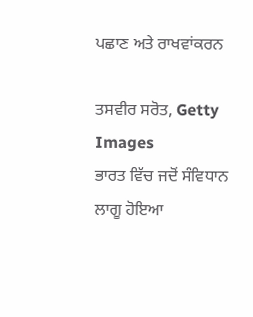ਪਛਾਣ ਅਤੇ ਰਾਖਵਾਂਕਰਨ

ਤਸਵੀਰ ਸਰੋਤ, Getty Images
ਭਾਰਤ ਵਿੱਚ ਜਦੋਂ ਸੰਵਿਧਾਨ ਲਾਗੂ ਹੋਇਆ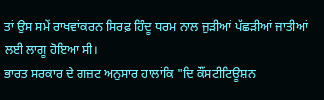ਤਾਂ ਉਸ ਸਮੇਂ ਰਾਖਵਾਂਕਰਨ ਸਿਰਫ਼ ਹਿੰਦੂ ਧਰਮ ਨਾਲ ਜੁੜੀਆਂ ਪੱਛੜੀਆਂ ਜਾਤੀਆਂ ਲਈ ਲਾਗੂ ਹੋਇਆ ਸੀ।
ਭਾਰਤ ਸਰਕਾਰ ਦੇ ਗਜ਼ਟ ਅਨੁਸਾਰ ਹਾਲਾਂਕਿ "ਦਿ ਕੌਂਸਟੀਟਿਊਸ਼ਨ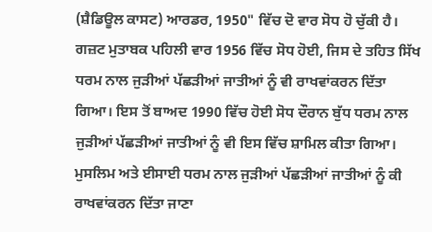(ਸ਼ੈਡਿਊਲ ਕਾਸਟ) ਆਰਡਰ, 1950" ਵਿੱਚ ਦੋ ਵਾਰ ਸੋਧ ਹੋ ਚੁੱਕੀ ਹੈ।
ਗਜ਼ਟ ਮੁਤਾਬਕ ਪਹਿਲੀ ਵਾਰ 1956 ਵਿੱਚ ਸੋਧ ਹੋਈ, ਜਿਸ ਦੇ ਤਹਿਤ ਸਿੱਖ ਧਰਮ ਨਾਲ ਜੁੜੀਆਂ ਪੱਛੜੀਆਂ ਜਾਤੀਆਂ ਨੂੰ ਵੀ ਰਾਖਵਾਂਕਰਨ ਦਿੱਤਾ ਗਿਆ। ਇਸ ਤੋਂ ਬਾਅਦ 1990 ਵਿੱਚ ਹੋਈ ਸੋਧ ਦੌਰਾਨ ਬੁੱਧ ਧਰਮ ਨਾਲ ਜੁੜੀਆਂ ਪੱਛੜੀਆਂ ਜਾਤੀਆਂ ਨੂੰ ਵੀ ਇਸ ਵਿੱਚ ਸ਼ਾਮਿਲ ਕੀਤਾ ਗਿਆ।
ਮੁਸਲਿਮ ਅਤੇ ਈਸਾਈ ਧਰਮ ਨਾਲ ਜੁੜੀਆਂ ਪੱਛੜੀਆਂ ਜਾਤੀਆਂ ਨੂੰ ਕੀ ਰਾਖਵਾਂਕਰਨ ਦਿੱਤਾ ਜਾਣਾ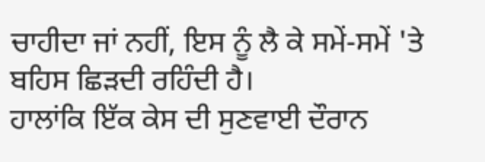ਚਾਹੀਦਾ ਜਾਂ ਨਹੀਂ, ਇਸ ਨੂੰ ਲੈ ਕੇ ਸਮੇਂ-ਸਮੇਂ 'ਤੇ ਬਹਿਸ ਛਿੜਦੀ ਰਹਿੰਦੀ ਹੈ।
ਹਾਲਾਂਕਿ ਇੱਕ ਕੇਸ ਦੀ ਸੁਣਵਾਈ ਦੌਰਾਨ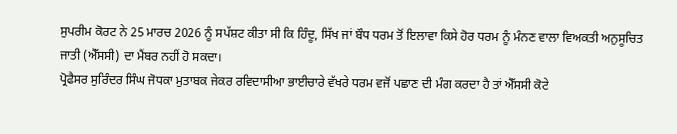ਸੁਪਰੀਮ ਕੋਰਟ ਨੇ 25 ਮਾਰਚ 2026 ਨੂੰ ਸਪੱਸ਼ਟ ਕੀਤਾ ਸੀ ਕਿ ਹਿੰਦੂ, ਸਿੱਖ ਜਾਂ ਬੌਧ ਧਰਮ ਤੋਂ ਇਲਾਵਾ ਕਿਸੇ ਹੋਰ ਧਰਮ ਨੂੰ ਮੰਨਣ ਵਾਲਾ ਵਿਅਕਤੀ ਅਨੁਸੂਚਿਤ ਜਾਤੀ (ਐੱਸਸੀ) ਦਾ ਮੈਂਬਰ ਨਹੀਂ ਹੋ ਸਕਦਾ।
ਪ੍ਰੋਫੈਸਰ ਸੁਰਿੰਦਰ ਸਿੰਘ ਜੋਧਕਾ ਮੁਤਾਬਕ ਜੇਕਰ ਰਵਿਦਾਸੀਆ ਭਾਈਚਾਰੇ ਵੱਖਰੇ ਧਰਮ ਵਜੋਂ ਪਛਾਣ ਦੀ ਮੰਗ ਕਰਦਾ ਹੈ ਤਾਂ ਐੱਸਸੀ ਕੋਟੇ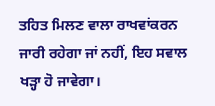ਤਹਿਤ ਮਿਲਣ ਵਾਲਾ ਰਾਖਵਾਂਕਰਨ ਜਾਰੀ ਰਹੇਗਾ ਜਾਂ ਨਹੀਂ, ਇਹ ਸਵਾਲ ਖੜ੍ਹਾ ਹੋ ਜਾਵੇਗਾ।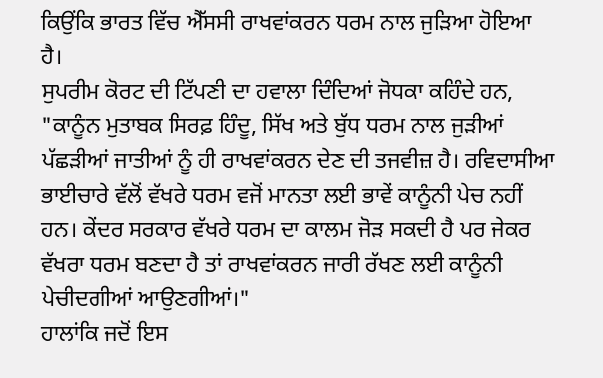ਕਿਉਂਕਿ ਭਾਰਤ ਵਿੱਚ ਐੱਸਸੀ ਰਾਖਵਾਂਕਰਨ ਧਰਮ ਨਾਲ ਜੁੜਿਆ ਹੋਇਆ ਹੈ।
ਸੁਪਰੀਮ ਕੋਰਟ ਦੀ ਟਿੱਪਣੀ ਦਾ ਹਵਾਲਾ ਦਿੰਦਿਆਂ ਜੋਧਕਾ ਕਹਿੰਦੇ ਹਨ, "ਕਾਨੂੰਨ ਮੁਤਾਬਕ ਸਿਰਫ਼ ਹਿੰਦੂ, ਸਿੱਖ ਅਤੇ ਬੁੱਧ ਧਰਮ ਨਾਲ ਜੁੜੀਆਂ ਪੱਛੜੀਆਂ ਜਾਤੀਆਂ ਨੂੰ ਹੀ ਰਾਖਵਾਂਕਰਨ ਦੇਣ ਦੀ ਤਜਵੀਜ਼ ਹੈ। ਰਵਿਦਾਸੀਆ ਭਾਈਚਾਰੇ ਵੱਲੋਂ ਵੱਖਰੇ ਧਰਮ ਵਜੋਂ ਮਾਨਤਾ ਲਈ ਭਾਵੇਂ ਕਾਨੂੰਨੀ ਪੇਚ ਨਹੀਂ ਹਨ। ਕੇਂਦਰ ਸਰਕਾਰ ਵੱਖਰੇ ਧਰਮ ਦਾ ਕਾਲਮ ਜੋੜ ਸਕਦੀ ਹੈ ਪਰ ਜੇਕਰ ਵੱਖਰਾ ਧਰਮ ਬਣਦਾ ਹੈ ਤਾਂ ਰਾਖਵਾਂਕਰਨ ਜਾਰੀ ਰੱਖਣ ਲਈ ਕਾਨੂੰਨੀ ਪੇਚੀਦਗੀਆਂ ਆਉਣਗੀਆਂ।"
ਹਾਲਾਂਕਿ ਜਦੋਂ ਇਸ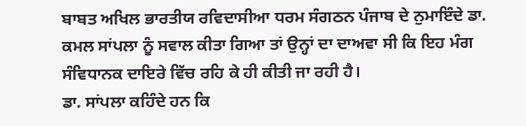ਬਾਬਤ ਅਖਿਲ ਭਾਰਤੀਯ ਰਵਿਦਾਸੀਆ ਧਰਮ ਸੰਗਠਨ ਪੰਜਾਬ ਦੇ ਨੁਮਾਇੰਦੇ ਡਾ. ਕਮਲ ਸਾਂਪਲਾ ਨੂੰ ਸਵਾਲ ਕੀਤਾ ਗਿਆ ਤਾਂ ਉਨ੍ਹਾਂ ਦਾ ਦਾਅਵਾ ਸੀ ਕਿ ਇਹ ਮੰਗ ਸੰਵਿਧਾਨਕ ਦਾਇਰੇ ਵਿੱਚ ਰਹਿ ਕੇ ਹੀ ਕੀਤੀ ਜਾ ਰਹੀ ਹੈ।
ਡਾ. ਸਾਂਪਲਾ ਕਹਿੰਦੇ ਹਨ ਕਿ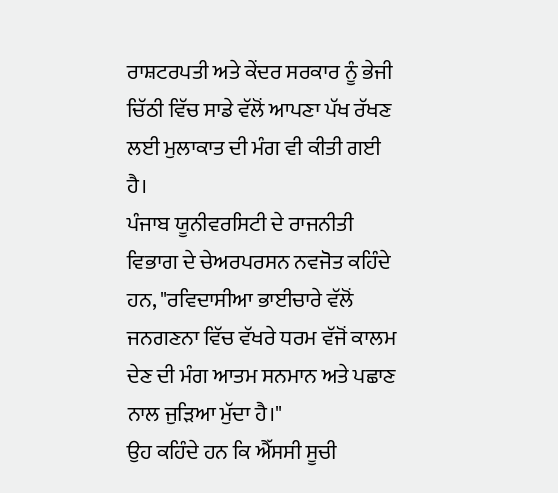ਰਾਸ਼ਟਰਪਤੀ ਅਤੇ ਕੇਂਦਰ ਸਰਕਾਰ ਨੂੰ ਭੇਜੀ ਚਿੱਠੀ ਵਿੱਚ ਸਾਡੇ ਵੱਲੋਂ ਆਪਣਾ ਪੱਖ ਰੱਖਣ ਲਈ ਮੁਲਾਕਾਤ ਦੀ ਮੰਗ ਵੀ ਕੀਤੀ ਗਈ ਹੈ।
ਪੰਜਾਬ ਯੂਨੀਵਰਸਿਟੀ ਦੇ ਰਾਜਨੀਤੀ ਵਿਭਾਗ ਦੇ ਚੇਅਰਪਰਸਨ ਨਵਜੋਤ ਕਹਿੰਦੇ ਹਨ, "ਰਵਿਦਾਸੀਆ ਭਾਈਚਾਰੇ ਵੱਲੋਂ ਜਨਗਣਨਾ ਵਿੱਚ ਵੱਖਰੇ ਧਰਮ ਵੱਜੋਂ ਕਾਲਮ ਦੇਣ ਦੀ ਮੰਗ ਆਤਮ ਸਨਮਾਨ ਅਤੇ ਪਛਾਣ ਨਾਲ ਜੁੜਿਆ ਮੁੱਦਾ ਹੈ।"
ਉਹ ਕਹਿੰਦੇ ਹਨ ਕਿ ਐੱਸਸੀ ਸੂਚੀ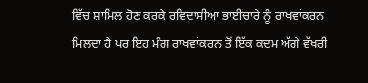ਵਿੱਚ ਸ਼ਾਮਿਲ ਹੋਣ ਕਰਕੇ ਰਵਿਦਾਸੀਆ ਭਾਈਚਾਰੇ ਨੂੰ ਰਾਖਵਾਂਕਰਨ ਮਿਲਦਾ ਹੈ ਪਰ ਇਹ ਮੰਗ ਰਾਖਵਾਂਕਰਨ ਤੋਂ ਇੱਕ ਕਦਮ ਅੱਗੇ ਵੱਖਰੀ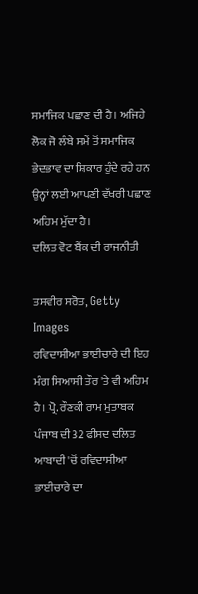ਸਮਾਜਿਕ ਪਛਾਣ ਦੀ ਹੈ। ਅਜਿਹੇ ਲੋਕ ਜੋ ਲੰਬੇ ਸਮੇਂ ਤੋਂ ਸਮਾਜਿਕ ਭੇਦਭਾਵ ਦਾ ਸ਼ਿਕਾਰ ਹੁੰਦੇ ਰਹੇ ਹਨ ਉਨ੍ਹਾਂ ਲਈ ਆਪਣੀ ਵੱਖਰੀ ਪਛਾਣ ਅਹਿਮ ਮੁੱਦਾ ਹੈ।
ਦਲਿਤ ਵੋਟ ਬੈਂਕ ਦੀ ਰਾਜਨੀਤੀ

ਤਸਵੀਰ ਸਰੋਤ, Getty Images
ਰਵਿਦਾਸੀਆ ਭਾਈਚਾਰੇ ਦੀ ਇਹ ਮੰਗ ਸਿਆਸੀ ਤੌਰ 'ਤੇ ਵੀ ਅਹਿਮ ਹੈ। ਪ੍ਰੋ. ਰੌਣਕੀ ਰਾਮ ਮੁਤਾਬਕ ਪੰਜਾਬ ਦੀ 32 ਫੀਸਦ ਦਲਿਤ ਆਬਾਦੀ 'ਚੋਂ ਰਵਿਦਾਸੀਆ ਭਾਈਚਾਰੇ ਦਾ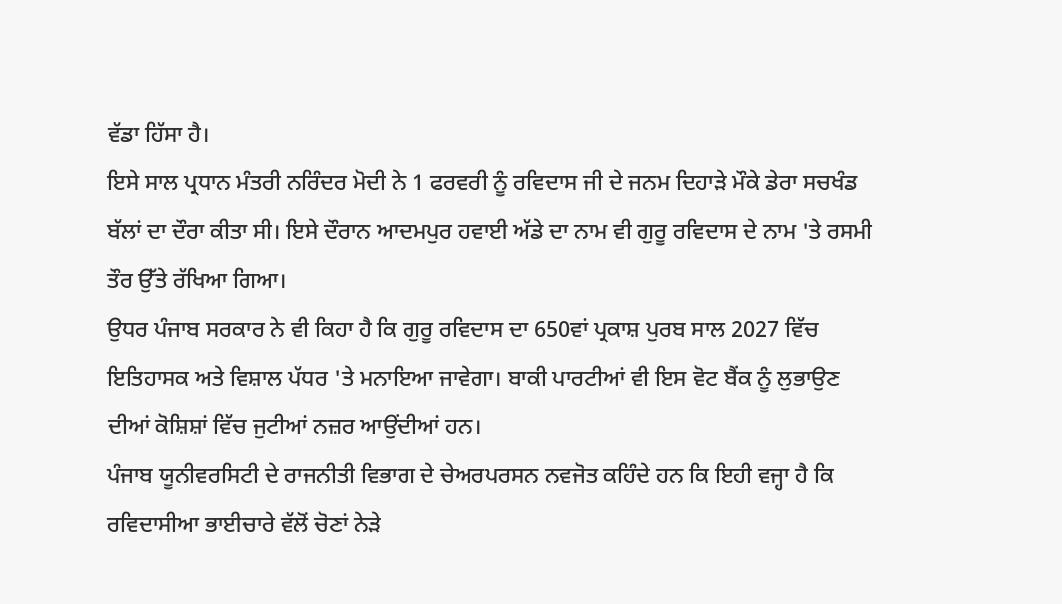ਵੱਡਾ ਹਿੱਸਾ ਹੈ।
ਇਸੇ ਸਾਲ ਪ੍ਰਧਾਨ ਮੰਤਰੀ ਨਰਿੰਦਰ ਮੋਦੀ ਨੇ 1 ਫਰਵਰੀ ਨੂੰ ਰਵਿਦਾਸ ਜੀ ਦੇ ਜਨਮ ਦਿਹਾੜੇ ਮੌਕੇ ਡੇਰਾ ਸਚਖੰਡ ਬੱਲਾਂ ਦਾ ਦੌਰਾ ਕੀਤਾ ਸੀ। ਇਸੇ ਦੌਰਾਨ ਆਦਮਪੁਰ ਹਵਾਈ ਅੱਡੇ ਦਾ ਨਾਮ ਵੀ ਗੁਰੂ ਰਵਿਦਾਸ ਦੇ ਨਾਮ 'ਤੇ ਰਸਮੀ ਤੌਰ ਉੱਤੇ ਰੱਖਿਆ ਗਿਆ।
ਉਧਰ ਪੰਜਾਬ ਸਰਕਾਰ ਨੇ ਵੀ ਕਿਹਾ ਹੈ ਕਿ ਗੁਰੂ ਰਵਿਦਾਸ ਦਾ 650ਵਾਂ ਪ੍ਰਕਾਸ਼ ਪੁਰਬ ਸਾਲ 2027 ਵਿੱਚ ਇਤਿਹਾਸਕ ਅਤੇ ਵਿਸ਼ਾਲ ਪੱਧਰ 'ਤੇ ਮਨਾਇਆ ਜਾਵੇਗਾ। ਬਾਕੀ ਪਾਰਟੀਆਂ ਵੀ ਇਸ ਵੋਟ ਬੈਂਕ ਨੂੰ ਲੁਭਾਉਣ ਦੀਆਂ ਕੋਸ਼ਿਸ਼ਾਂ ਵਿੱਚ ਜੁਟੀਆਂ ਨਜ਼ਰ ਆਉਂਦੀਆਂ ਹਨ।
ਪੰਜਾਬ ਯੂਨੀਵਰਸਿਟੀ ਦੇ ਰਾਜਨੀਤੀ ਵਿਭਾਗ ਦੇ ਚੇਅਰਪਰਸਨ ਨਵਜੋਤ ਕਹਿੰਦੇ ਹਨ ਕਿ ਇਹੀ ਵਜ੍ਹਾ ਹੈ ਕਿ ਰਵਿਦਾਸੀਆ ਭਾਈਚਾਰੇ ਵੱਲੋਂ ਚੋਣਾਂ ਨੇੜੇ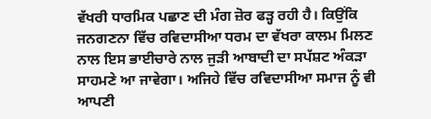ਵੱਖਰੀ ਧਾਰਮਿਕ ਪਛਾਣ ਦੀ ਮੰਗ ਜ਼ੋਰ ਫੜ੍ਹ ਰਹੀ ਹੈ। ਕਿਉਂਕਿ ਜਨਗਣਨਾ ਵਿੱਚ ਰਵਿਦਾਸੀਆ ਧਰਮ ਦਾ ਵੱਖਰਾ ਕਾਲਮ ਮਿਲਣ ਨਾਲ ਇਸ ਭਾਈਚਾਰੇ ਨਾਲ ਜੁੜੀ ਆਬਾਦੀ ਦਾ ਸਪੱਸ਼ਟ ਅੰਕੜਾ ਸਾਹਮਣੇ ਆ ਜਾਵੇਗਾ। ਅਜਿਹੇ ਵਿੱਚ ਰਵਿਦਾਸੀਆ ਸਮਾਜ ਨੂੰ ਵੀ ਆਪਣੀ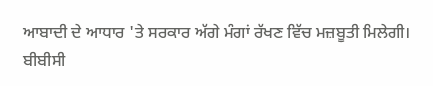ਆਬਾਦੀ ਦੇ ਆਧਾਰ 'ਤੇ ਸਰਕਾਰ ਅੱਗੇ ਮੰਗਾਂ ਰੱਖਣ ਵਿੱਚ ਮਜ਼ਬੂਤੀ ਮਿਲੇਗੀ।
ਬੀਬੀਸੀ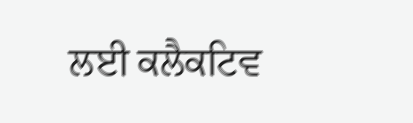ਲਈ ਕਲੈਕਟਿਵ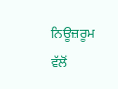ਨਿਊਜ਼ਰੂਮ ਵੱਲੋਂ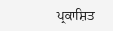ਪ੍ਰਕਾਸ਼ਿਤ